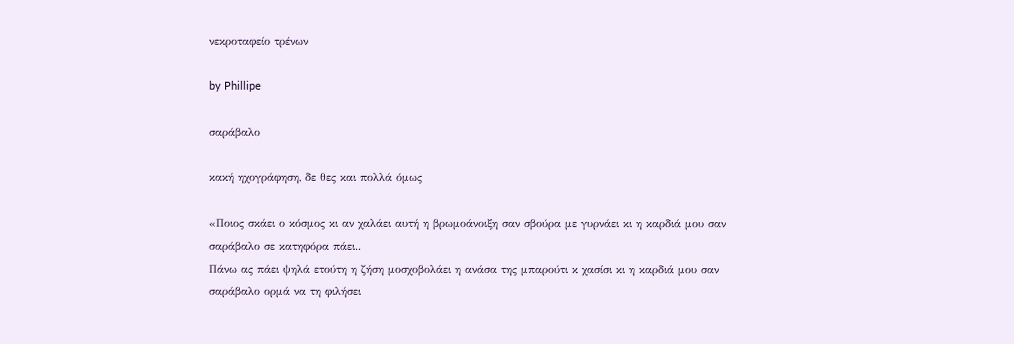νεκροταφείο τρένων

by Phillipe

σαράβαλο

κακή ηχογράφηση, δε θες και πολλά όμως

«Ποιος σκάει ο κόσμος κι αν χαλάει αυτή η βρωμοάνοιξη σαν σβούρα με γυρνάει κι η καρδιά μου σαν σαράβαλο σε κατηφόρα πάει..
Πάνω ας πάει ψηλά ετούτη η ζήση μοσχοβολάει η ανάσα της μπαρούτι κ χασίσι κι η καρδιά μου σαν σαράβαλο ορμά να τη φιλήσει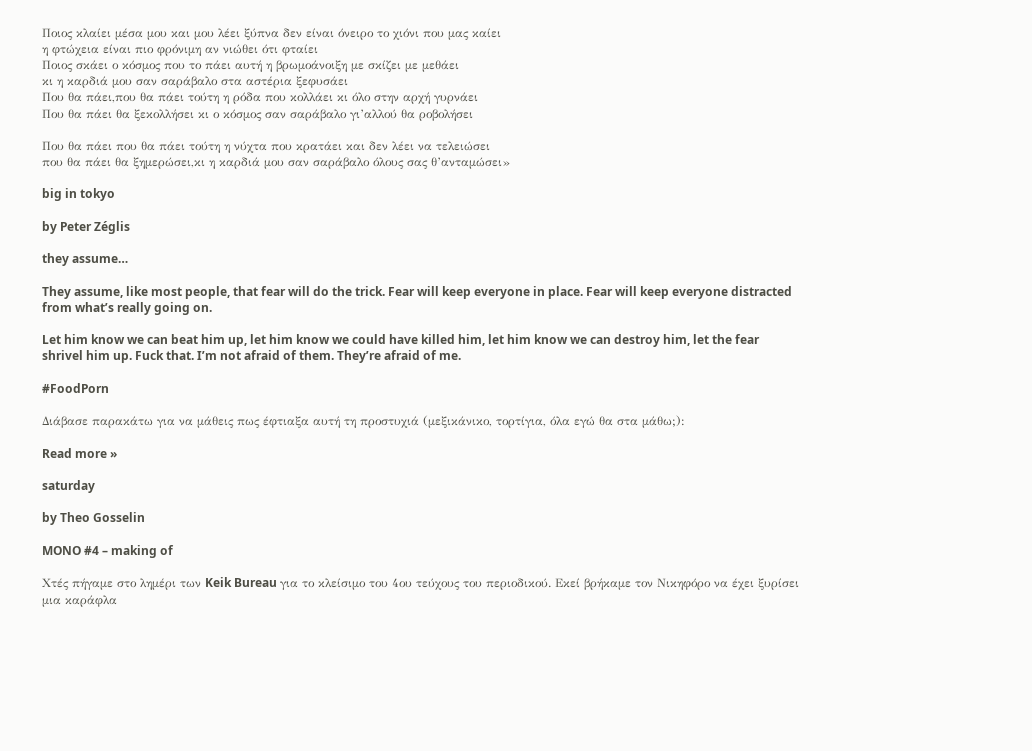Ποιος κλαίει μέσα μου και μου λέει ξύπνα δεν είναι όνειρο το χιόνι που μας καίει
η φτώχεια είναι πιο φρόνιμη αν νιώθει ότι φταίει
Ποιος σκάει ο κόσμος που το πάει αυτή η βρωμοάνοιξη με σκίζει με μεθάει
κι η καρδιά μου σαν σαράβαλο στα αστέρια ξεφυσάει
Που θα πάει,που θα πάει τούτη η ρόδα που κολλάει κι όλο στην αρχή γυρνάει
Που θα πάει θα ξεκολλήσει κι ο κόσμος σαν σαράβαλο γι’αλλού θα ροβολήσει

Που θα πάει που θα πάει τούτη η νύχτα που κρατάει και δεν λέει να τελειώσει
που θα πάει θα ξημερώσει,κι η καρδιά μου σαν σαράβαλο όλους σας θ’ανταμώσει»

big in tokyo

by Peter Zéglis

they assume…

They assume, like most people, that fear will do the trick. Fear will keep everyone in place. Fear will keep everyone distracted from what’s really going on.

Let him know we can beat him up, let him know we could have killed him, let him know we can destroy him, let the fear shrivel him up. Fuck that. I’m not afraid of them. They’re afraid of me.

#FoodPorn

Διάβασε παρακάτω για να μάθεις πως έφτιαξα αυτή τη προστυχιά (μεξικάνικο, τορτίγια, όλα εγώ θα στα μάθω;):

Read more »

saturday

by Theo Gosselin

MONO #4 – making of

Χτές πήγαμε στο λημέρι των Keik Bureau για το κλείσιμο του 4ου τεύχους του περιοδικού. Εκεί βρήκαμε τον Νικηφόρο να έχει ξυρίσει μια καράφλα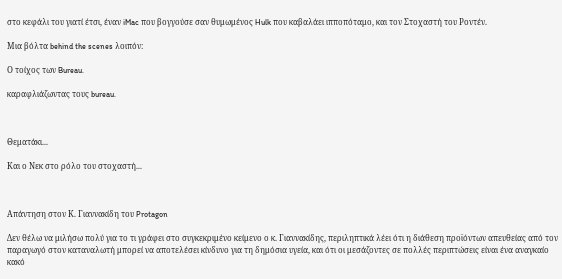στο κεφάλι του γιατί έτσι, έναν iMac που βογγούσε σαν θυμωμένος Hulk που καβαλάει ιπποπόταμο, και τον Στοχαστή του Ροντέν.

Μια βόλτα behind the scenes λοιπόν:

Ο τοίχος των Bureau.

καραφλιάζωντας τους bureau.



Θεματάκι...

Και ο Νεκ στο ρόλο του στοχαστή...



Απάντηση στον Κ. Γιαννακίδη του Protagon

Δεν θέλω να μιλήσω πολύ για το τι γράφει στο συγκεκριμένο κείμενο ο κ. Γιαννακίδης, περιληπτικά λέει ότι η διάθεση προϊόντων απευθείας από τον παραγωγό στον καταναλωτή μπορεί να αποτελέσει κίνδυνο για τη δημόσια υγεία, και ότι οι μεσάζοντες σε πολλές περιπτώσεις είναι ένα αναγκαίο κακό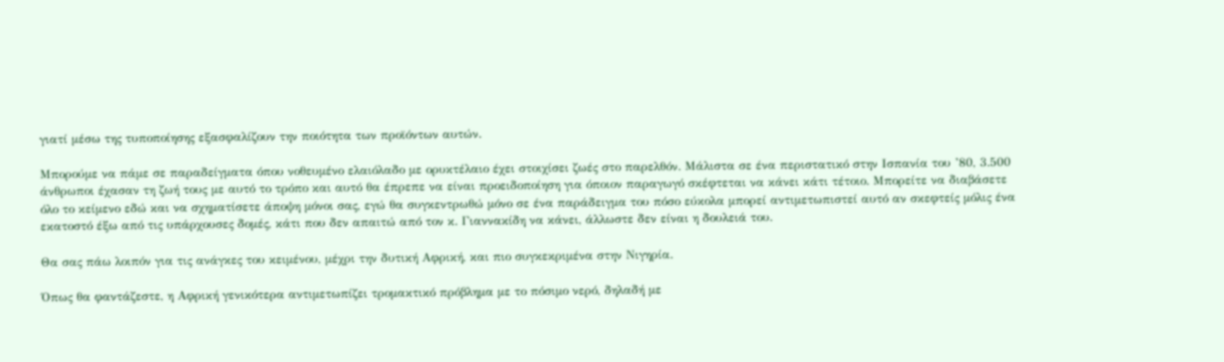γιατί μέσω της τυποποίησης εξασφαλίζουν την ποιότητα των προϊόντων αυτών.

Μπορούμε να πάμε σε παραδείγματα όπου νοθευμένο ελαιόλαδο με ορυκτέλαιο έχει στοιχίσει ζωές στο παρελθόν. Μάλιστα σε ένα περιστατικό στην Ισπανία του ’80, 3.500 άνθρωποι έχασαν τη ζωή τους με αυτό το τρόπο και αυτό θα έπρεπε να είναι προειδοποίηση για όποιον παραγωγό σκέφτεται να κάνει κάτι τέτοιο. Μπορείτε να διαβάσετε όλο το κείμενο εδώ και να σχηματίσετε άποψη μόνοι σας, εγώ θα συγκεντρωθώ μόνο σε ένα παράδειγμα του πόσο εύκολα μπορεί αντιμετωπιστεί αυτό αν σκεφτείς μόλις ένα εκατοστό έξω από τις υπάρχουσες δομές, κάτι που δεν απαιτώ από τον κ. Γιαννακίδη να κάνει, άλλωστε δεν είναι η δουλειά του.

Θα σας πάω λοιπόν για τις ανάγκες του κειμένου, μέχρι την δυτική Αφρική, και πιο συγκεκριμένα στην Νιγηρία.

Όπως θα φαντάζεστε, η Αφρική γενικότερα αντιμετωπίζει τρομακτικό πρόβλημα με το πόσιμο νερό, δηλαδή με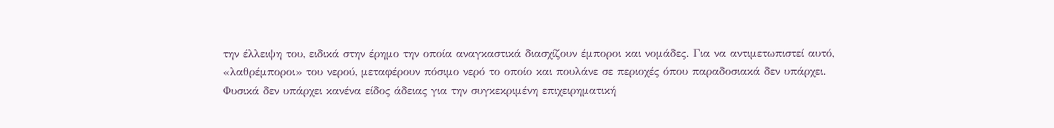την έλλειψη του, ειδικά στην έρημο την οποία αναγκαστικά διασχίζουν έμποροι και νομάδες. Για να αντιμετωπιστεί αυτό, «λαθρέμποροι» του νερού, μεταφέρουν πόσιμο νερό το οποίο και πουλάνε σε περιοχές όπου παραδοσιακά δεν υπάρχει. Φυσικά δεν υπάρχει κανένα είδος άδειας για την συγκεκριμένη επιχειρηματική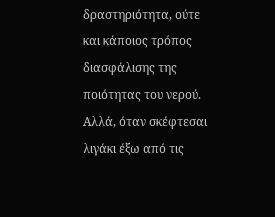δραστηριότητα, ούτε και κάποιος τρόπος διασφάλισης της ποιότητας του νερού. Αλλά, όταν σκέφτεσαι λιγάκι έξω από τις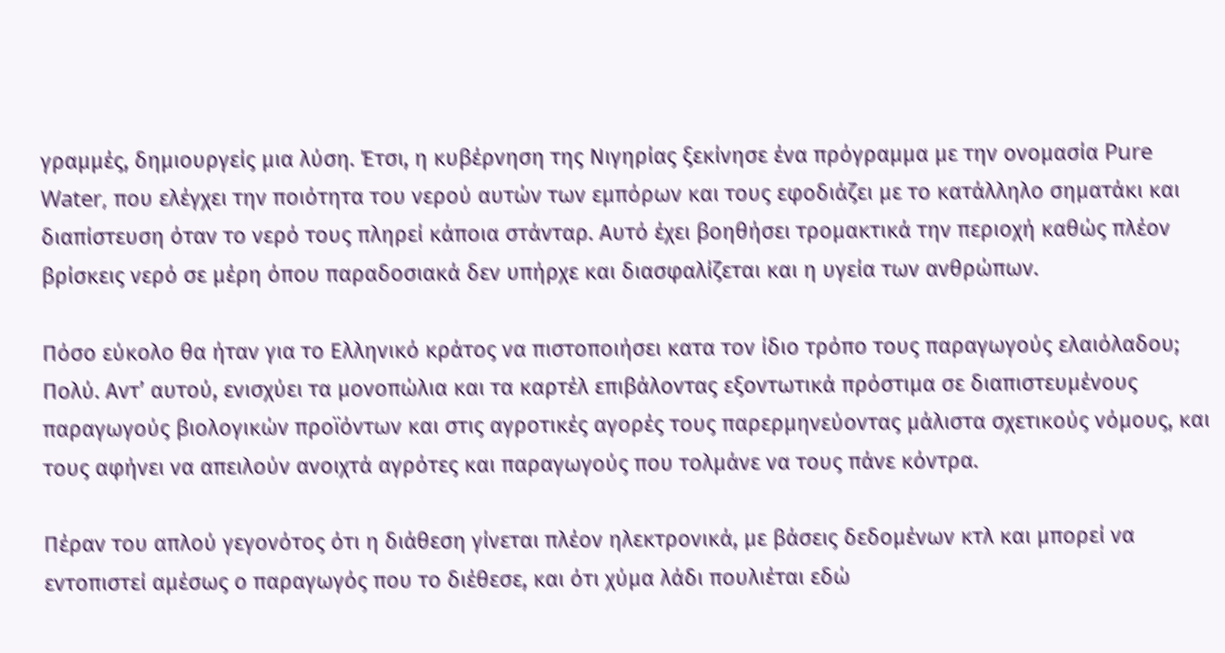γραμμές, δημιουργείς μια λύση. Έτσι, η κυβέρνηση της Νιγηρίας ξεκίνησε ένα πρόγραμμα με την ονομασία Pure Water, που ελέγχει την ποιότητα του νερού αυτών των εμπόρων και τους εφοδιάζει με το κατάλληλο σηματάκι και διαπίστευση όταν το νερό τους πληρεί κάποια στάνταρ. Αυτό έχει βοηθήσει τρομακτικά την περιοχή καθώς πλέον βρίσκεις νερό σε μέρη όπου παραδοσιακά δεν υπήρχε και διασφαλίζεται και η υγεία των ανθρώπων.

Πόσο εύκολο θα ήταν για το Ελληνικό κράτος να πιστοποιήσει κατα τον ίδιο τρόπο τους παραγωγούς ελαιόλαδου; Πολύ. Αντ’ αυτού, ενισχύει τα μονοπώλια και τα καρτέλ επιβάλοντας εξοντωτικά πρόστιμα σε διαπιστευμένους παραγωγούς βιολογικών προϊόντων και στις αγροτικές αγορές τους παρερμηνεύοντας μάλιστα σχετικούς νόμους, και τους αφήνει να απειλούν ανοιχτά αγρότες και παραγωγούς που τολμάνε να τους πάνε κόντρα.

Πέραν του απλού γεγονότος ότι η διάθεση γίνεται πλέον ηλεκτρονικά, με βάσεις δεδομένων κτλ και μπορεί να εντοπιστεί αμέσως ο παραγωγός που το διέθεσε, και ότι χύμα λάδι πουλιέται εδώ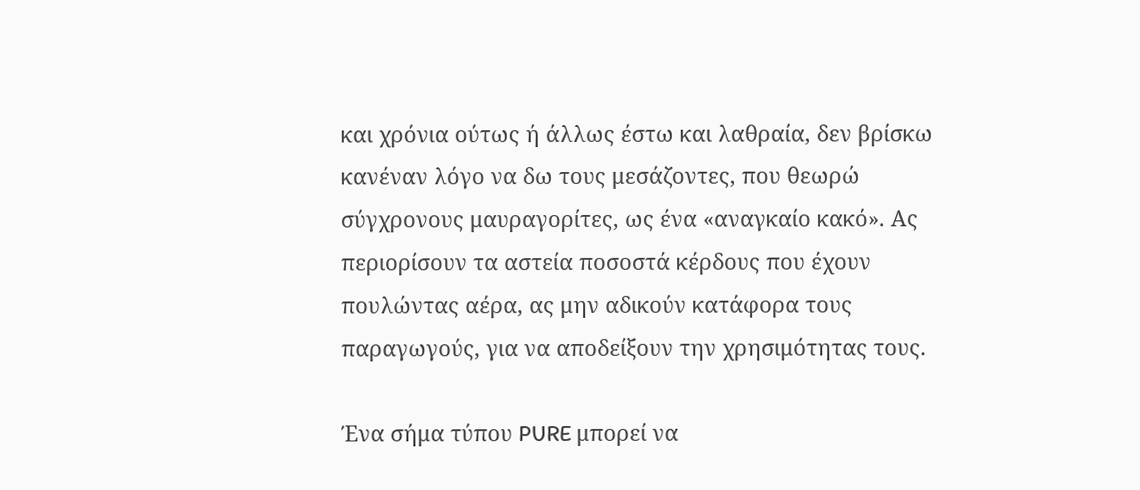και χρόνια ούτως ή άλλως έστω και λαθραία, δεν βρίσκω κανέναν λόγο να δω τους μεσάζοντες, που θεωρώ σύγχρονους μαυραγορίτες, ως ένα «αναγκαίο κακό». Ας περιορίσουν τα αστεία ποσοστά κέρδους που έχουν πουλώντας αέρα, ας μην αδικούν κατάφορα τους παραγωγούς, για να αποδείξουν την χρησιμότητας τους.

Ένα σήμα τύπου PURE μπορεί να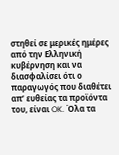στηθεί σε μερικές ημέρες από την Ελληνική κυβέρνηση και να διασφαλίσει ότι ο παραγωγός που διαθέτει απ’ ευθείας τα προϊόντα του, είναι OK. Όλα τα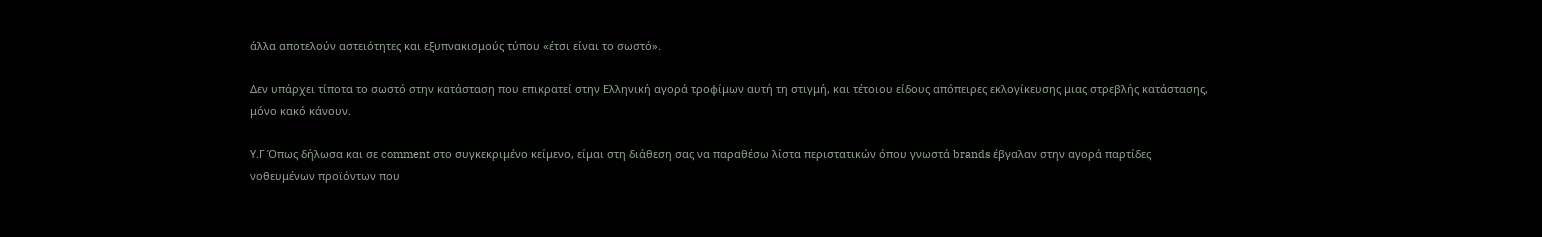άλλα αποτελούν αστειότητες και εξυπνακισμούς τύπου «έτσι είναι το σωστό».

Δεν υπάρχει τίποτα το σωστό στην κατάσταση που επικρατεί στην Ελληνική αγορά τροφίμων αυτή τη στιγμή, και τέτοιου είδους απόπειρες εκλογίκευσης μιας στρεβλής κατάστασης, μόνο κακό κάνουν.

Υ.Γ Όπως δήλωσα και σε comment στο συγκεκριμένο κείμενο, είμαι στη διάθεση σας να παραθέσω λίστα περιστατικών όπου γνωστά brands έβγαλαν στην αγορά παρτίδες νοθευμένων προϊόντων που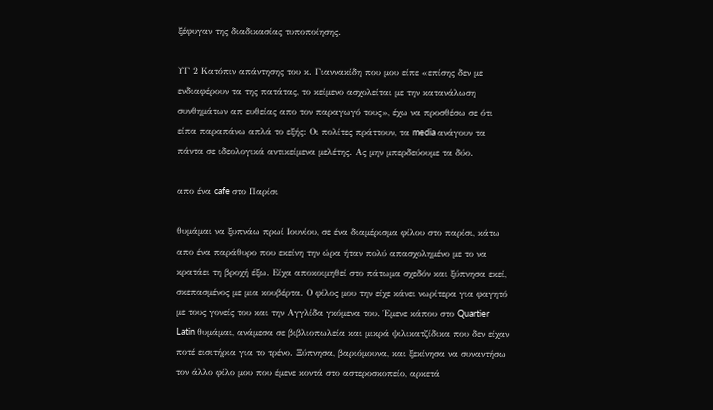ξέφυγαν της διαδικασίας τυποποίησης.

ΥΓ 2 Κατόπιν απάντησης του κ. Γιαννακίδη που μου είπε «επίσης δεν με ενδιαφέρουν τα της πατάτας, το κείμενο ασχολείται με την κατανάλωση συνθημάτων απ ευθείας απο τον παραγωγό τους», έχω να προσθέσω σε ότι είπα παραπάνω απλά το εξής: Οι πολίτες πράττουν, τα media ανάγουν τα πάντα σε ιδεολογικά αντικείμενα μελέτης. Ας μην μπερδεύουμε τα δύο.

απο ένα cafe στο Παρίσι

θυμάμαι να ξυπνάω πρωί Ιουνίου, σε ένα διαμέρισμα φίλου στο παρίσι, κάτω απο ένα παράθυρο που εκείνη την ώρα ήταν πολύ απασχολημένο με το να κρατάει τη βροχή έξω. Είχα αποκοιμηθεί στο πάτωμα σχεδόν και ξύπνησα εκεί, σκεπασμένος με μια κουβέρτα. Ο φίλος μου την είχε κάνει νωρίτερα για φαγητό με τους γονείς του και την Αγγλίδα γκόμενα του. Έμενε κάπου στο Quartier Latin θυμάμαι, ανάμεσα σε βιβλιοπωλεία και μικρά ψιλικατζίδικα που δεν είχαν ποτέ εισιτήρια για το τρένο. Ξύπνησα, βαριόμουνα, και ξεκίνησα να συναντήσω τον άλλο φίλο μου που έμενε κοντά στο αστεροσκοπείο, αρκετά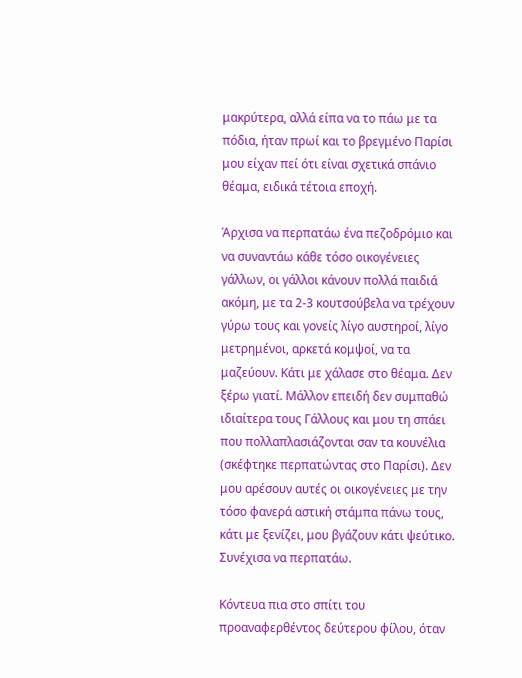μακρύτερα, αλλά είπα να το πάω με τα πόδια, ήταν πρωί και το βρεγμένο Παρίσι μου είχαν πεί ότι είναι σχετικά σπάνιο θέαμα, ειδικά τέτοια εποχή.

Άρχισα να περπατάω ένα πεζοδρόμιο και να συναντάω κάθε τόσο οικογένειες γάλλων, οι γάλλοι κάνουν πολλά παιδιά ακόμη, με τα 2-3 κουτσούβελα να τρέχουν γύρω τους και γονείς λίγο αυστηροί, λίγο μετρημένοι, αρκετά κομψοί, να τα μαζεύουν. Κάτι με χάλασε στο θέαμα. Δεν ξέρω γιατί. Μάλλον επειδή δεν συμπαθώ ιδιαίτερα τους Γάλλους και μου τη σπάει που πολλαπλασιάζονται σαν τα κουνέλια (σκέφτηκε περπατώντας στο Παρίσι). Δεν μου αρέσουν αυτές οι οικογένειες με την τόσο φανερά αστική στάμπα πάνω τους, κάτι με ξενίζει, μου βγάζουν κάτι ψεύτικο. Συνέχισα να περπατάω.

Κόντευα πια στο σπίτι του προαναφερθέντος δεύτερου φίλου, όταν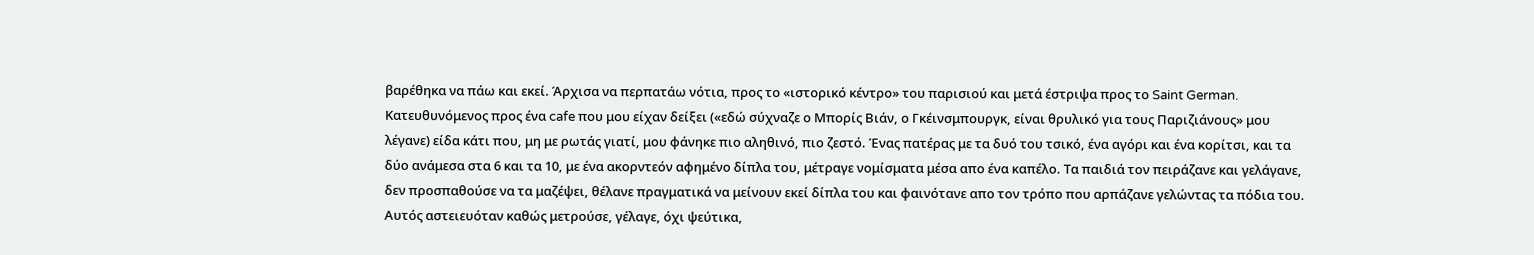βαρέθηκα να πάω και εκεί. Άρχισα να περπατάω νότια, προς το «ιστορικό κέντρο» του παρισιού και μετά έστριψα προς το Saint German. Κατευθυνόμενος προς ένα cafe που μου είχαν δείξει («εδώ σύχναζε ο Μπορίς Βιάν, ο Γκέινσμπουργκ, είναι θρυλικό για τους Παριζιάνους» μου λέγανε) είδα κάτι που, μη με ρωτάς γιατί, μου φάνηκε πιο αληθινό, πιο ζεστό. Ένας πατέρας με τα δυό του τσικό, ένα αγόρι και ένα κορίτσι, και τα δύο ανάμεσα στα 6 και τα 10, με ένα ακορντεόν αφημένο δίπλα του, μέτραγε νομίσματα μέσα απο ένα καπέλο. Τα παιδιά τον πειράζανε και γελάγανε, δεν προσπαθούσε να τα μαζέψει, θέλανε πραγματικά να μείνουν εκεί δίπλα του και φαινότανε απο τον τρόπο που αρπάζανε γελώντας τα πόδια του. Αυτός αστειευόταν καθώς μετρούσε, γέλαγε, όχι ψεύτικα,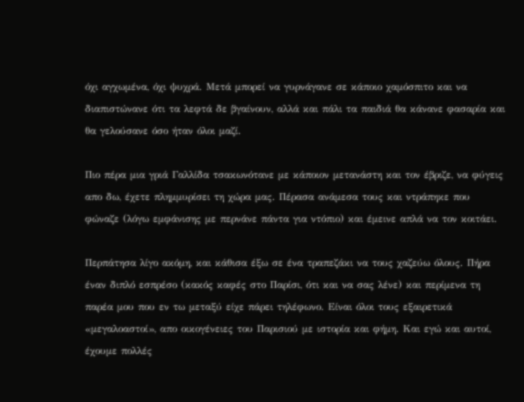όχι αγχωμένα, όχι ψυχρά. Μετά μπορεί να γυρνάγανε σε κάποιο χαμόσπιτο και να διαπιστώνανε ότι τα λεφτά δε βγαίνουν, αλλά και πάλι τα παιδιά θα κάνανε φασαρία και θα γελούσανε όσο ήταν όλοι μαζί.

Πιο πέρα μια γριά Γαλλίδα τσακωνότανε με κάποιον μετανάστη και τον έβριζε, να φύγεις απο δω, έχετε πλημμυρίσει τη χώρα μας. Πέρασα ανάμεσα τους και ντράπηκε που φώναζε (λόγω εμφάνισης με περνάνε πάντα για ντόπιο) και έμεινε απλά να τον κοιτάει.

Περπάτησα λίγο ακόμη, και κάθισα έξω σε ένα τραπεζάκι να τους χαζεύω όλους. Πήρα έναν διπλό εσπρέσο (κακός καφές στο Παρίσι, ότι και να σας λένε) και περίμενα τη παρέα μου που εν τω μεταξύ είχε πάρει τηλέφωνο. Είναι όλοι τους εξαιρετικά «μεγαλοαστοί», απο οικογένειες του Παρισιού με ιστορία και φήμη. Και εγώ και αυτοί, έχουμε πολλές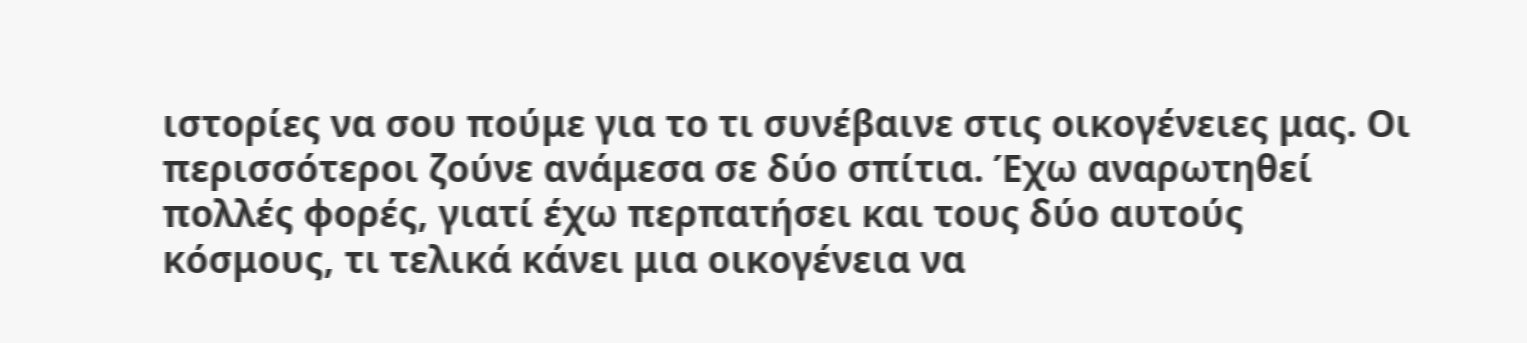ιστορίες να σου πούμε για το τι συνέβαινε στις οικογένειες μας. Οι περισσότεροι ζούνε ανάμεσα σε δύο σπίτια. Έχω αναρωτηθεί πολλές φορές, γιατί έχω περπατήσει και τους δύο αυτούς κόσμους, τι τελικά κάνει μια οικογένεια να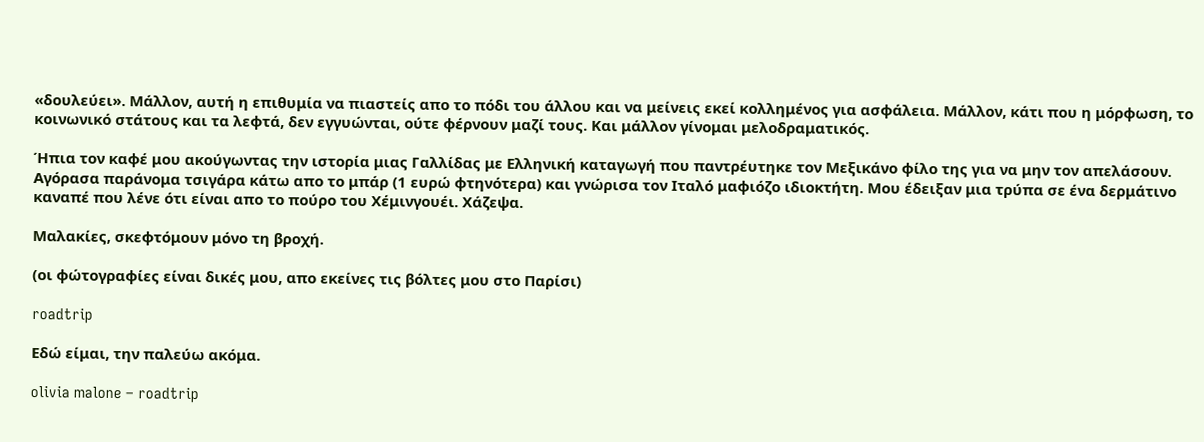«δουλεύει». Μάλλον, αυτή η επιθυμία να πιαστείς απο το πόδι του άλλου και να μείνεις εκεί κολλημένος για ασφάλεια. Μάλλον, κάτι που η μόρφωση, το κοινωνικό στάτους και τα λεφτά, δεν εγγυώνται, ούτε φέρνουν μαζί τους. Και μάλλον γίνομαι μελοδραματικός.

Ήπια τον καφέ μου ακούγωντας την ιστορία μιας Γαλλίδας με Ελληνική καταγωγή που παντρέυτηκε τον Μεξικάνο φίλο της για να μην τον απελάσουν. Αγόρασα παράνομα τσιγάρα κάτω απο το μπάρ (1 ευρώ φτηνότερα) και γνώρισα τον Ιταλό μαφιόζο ιδιοκτήτη. Μου έδειξαν μια τρύπα σε ένα δερμάτινο καναπέ που λένε ότι είναι απο το πούρο του Χέμινγουέι. Χάζεψα.

Μαλακίες, σκεφτόμουν μόνο τη βροχή.

(οι φώτογραφίες είναι δικές μου, απο εκείνες τις βόλτες μου στο Παρίσι)

roadtrip

Εδώ είμαι, την παλεύω ακόμα.

olivia malone – roadtrip